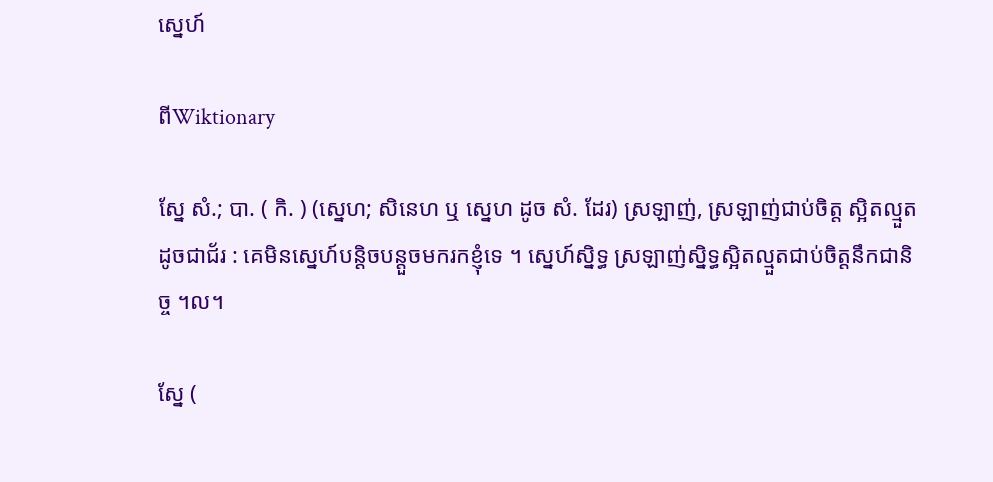ស្នេហ៍

ពីWiktionary

ស្នែ សំ.; បា. ( កិ. ) (ស្នេហ; សិនេហ ឬ ស្នេហ ដូច សំ. ដែរ) ស្រឡាញ់, ស្រឡាញ់ជាប់ចិត្ត ស្អិតល្មួតដូចជាជ័រ : គេមិនស្នេហ៍បន្តិចបន្តួចមករកខ្ញុំទេ ។ ស្នេហ៍ស្និទ្ធ ស្រឡាញ់ស្និទ្ធស្អិតល្មួតជាប់ចិត្តនឹកជានិច្ច ។ល។

ស្នែ (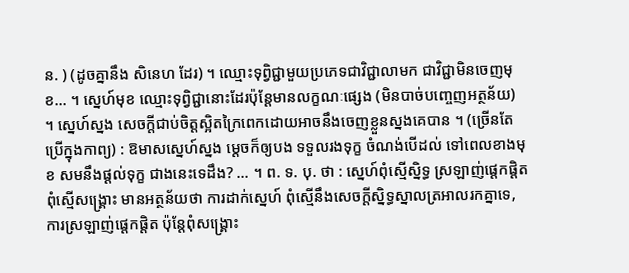ន. ) (ដូចគ្នានឹង សិនេហ ដែរ) ។ ឈ្មោះទុព្វិជ្ជាមួយប្រភេទជាវិជ្ជាលាមក ជាវិជ្ជាមិនចេញមុខ... ។ ស្នេហ៍មុខ ឈ្មោះទុព្វិជ្ជានោះដែរប៉ុន្តែមានលក្ខណៈផ្សេង (មិនបាច់បញ្ចេញអត្ថន័យ) ។ ស្នេហ៍ស្នង សេចក្ដីជាប់ចិត្តស្អិតក្រៃពេកដោយអាចនឹងចេញខ្លួនស្នងគេបាន ។ (ច្រើនតែប្រើក្នុងកាព្យ) : ឱមាសស្នេហ៍ស្នង ម្ដេចក៏ឲ្យបង ទទួលរងទុក្ខ ចំណង់បើដល់ ទៅពេលខាងមុខ សមនឹងផ្ដល់ទុក្ខ ជាងនេះទេដឹង? ... ។ ព. ទ. បុ. ថា : ស្នេហ៍ពុំស្មើស្និទ្ធ ស្រឡាញ់ផ្តេកផ្តិត ពុំស្មើសង្រ្គោះ មានអត្ថន័យថា ការដាក់ស្នេហ៍ ពុំស្មើនឹងសេចក្ដីស្និទ្ធស្នាលត្រអាលរកគ្នាទេ, ការស្រឡាញ់ផ្តេកផ្តិត ប៉ុន្តែពុំសង្រ្គោះ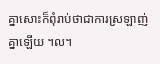គ្នាសោះក៏ពុំរាប់ថាជាការស្រឡាញ់គ្នាឡើយ ។ល។